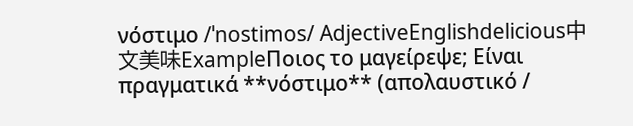νόστιμο /ˈnostimos/ AdjectiveEnglishdelicious中文美味ExampleΠοιος το μαγείρεψε; Είναι πραγματικά **νόστιμο** (απολαυστικό /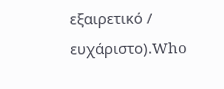εξαιρετικό / ευχάριστο).Who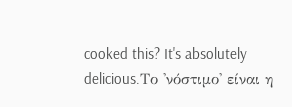cooked this? It's absolutely delicious.Το 'νόστιμο' είναι η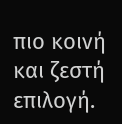πιο κοινή και ζεστή επιλογή.